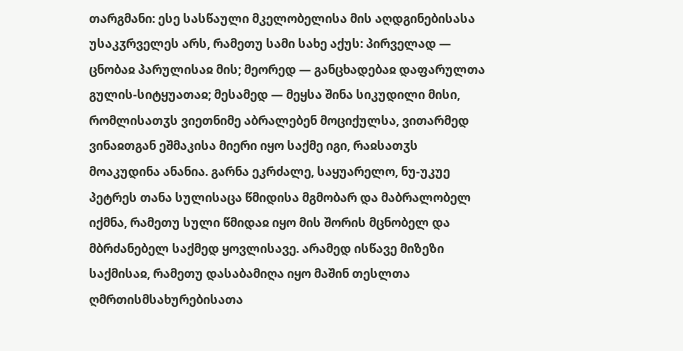თარგმანი: ესე სასწაული მკელობელისა მის აღდგინებისასა უსაკჳრველეს არს, რამეთუ სამი სახე აქუს: პირველად — ცნობაჲ პარულისაჲ მის; მეორედ — განცხადებაჲ დაფარულთა გულის-სიტყუათაჲ; მესამედ — მეყსა შინა სიკუდილი მისი, რომლისათჳს ვიეთნიმე აბრალებენ მოციქულსა, ვითარმედ ვინაჲთგან ეშმაკისა მიერი იყო საქმე იგი, რაჲსათჳს მოაკუდინა ანანია. გარნა ეკრძალე, საყუარელო, ნუ-უკუე პეტრეს თანა სულისაცა წმიდისა მგმობარ და მაბრალობელ იქმნა, რამეთუ სული წმიდაჲ იყო მის შორის მცნობელ და მბრძანებელ საქმედ ყოვლისავე. არამედ ისწავე მიზეზი საქმისაჲ, რამეთუ დასაბამიღა იყო მაშინ თესლთა ღმრთისმსახურებისათა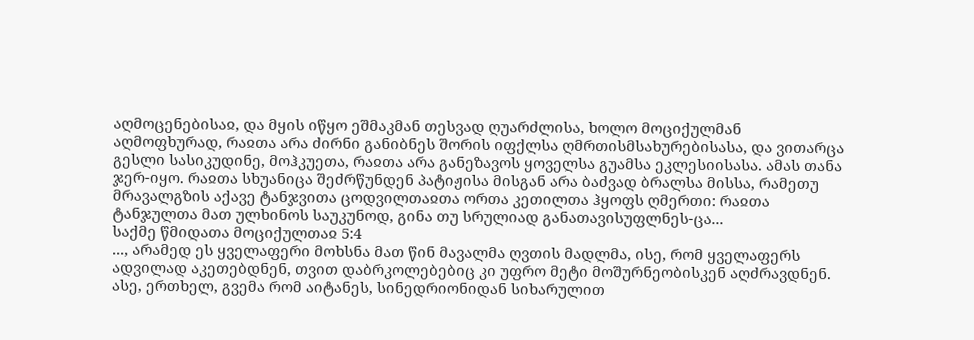აღმოცენებისაჲ, და მყის იწყო ეშმაკმან თესვად ღუარძლისა, ხოლო მოციქულმან აღმოფხურად, რაჲთა არა ძირნი განიბნეს შორის იფქლსა ღმრთისმსახურებისასა, და ვითარცა გესლი სასიკუდინე, მოჰკუეთა, რაჲთა არა განეზავოს ყოველსა გუამსა ეკლესიისასა. ამას თანა ჯერ-იყო. რაჲთა სხუანიცა შეძრწუნდენ პატიჟისა მისგან არა ბაძვად ბრალსა მისსა, რამეთუ მრავალგზის აქავე ტანჯვითა ცოდვილთაჲთა ორთა კეთილთა ჰყოფს ღმერთი: რაჲთა ტანჯულთა მათ ულხინოს საუკუნოდ, გინა თუ სრულიად განათავისუფლნეს-ცა...
საქმე წმიდათა მოციქულთაჲ 5:4
..., არამედ ეს ყველაფერი მოხსნა მათ წინ მავალმა ღვთის მადლმა, ისე, რომ ყველაფერს ადვილად აკეთებდნენ, თვით დაბრკოლებებიც კი უფრო მეტი მოშურნეობისკენ აღძრავდნენ. ასე, ერთხელ, გვემა რომ აიტანეს, სინედრიონიდან სიხარულით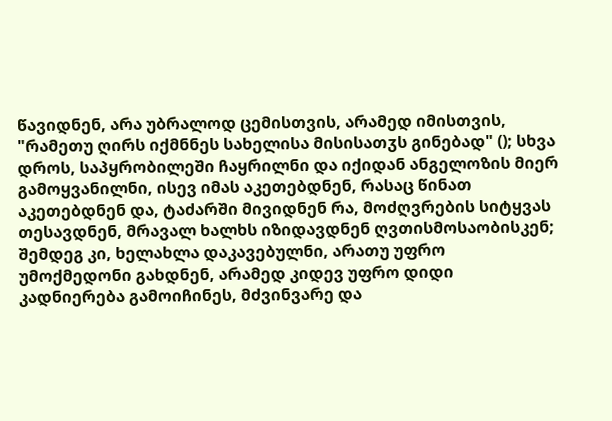წავიდნენ, არა უბრალოდ ცემისთვის, არამედ იმისთვის, "რამეთუ ღირს იქმნნეს სახელისა მისისათჳს გინებად" (); სხვა დროს, საპყრობილეში ჩაყრილნი და იქიდან ანგელოზის მიერ გამოყვანილნი, ისევ იმას აკეთებდნენ, რასაც წინათ აკეთებდნენ და, ტაძარში მივიდნენ რა, მოძღვრების სიტყვას თესავდნენ, მრავალ ხალხს იზიდავდნენ ღვთისმოსაობისკენ; შემდეგ კი, ხელახლა დაკავებულნი, არათუ უფრო უმოქმედონი გახდნენ, არამედ კიდევ უფრო დიდი კადნიერება გამოიჩინეს, მძვინვარე და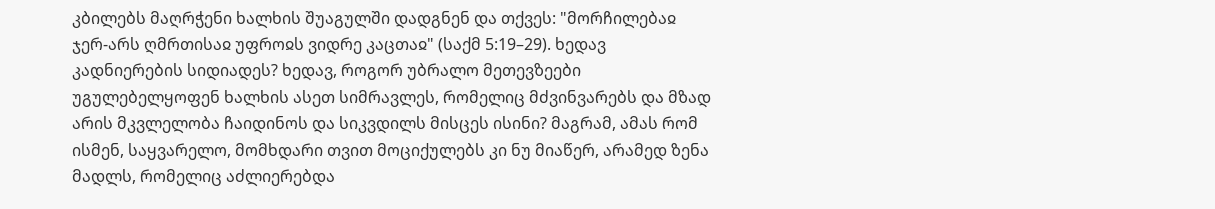კბილებს მაღრჭენი ხალხის შუაგულში დადგნენ და თქვეს: "მორჩილებაჲ ჯერ-არს ღმრთისაჲ უფროჲს ვიდრე კაცთაჲ" (საქმ 5:19–29). ხედავ კადნიერების სიდიადეს? ხედავ, როგორ უბრალო მეთევზეები უგულებელყოფენ ხალხის ასეთ სიმრავლეს, რომელიც მძვინვარებს და მზად არის მკვლელობა ჩაიდინოს და სიკვდილს მისცეს ისინი? მაგრამ, ამას რომ ისმენ, საყვარელო, მომხდარი თვით მოციქულებს კი ნუ მიაწერ, არამედ ზენა მადლს, რომელიც აძლიერებდა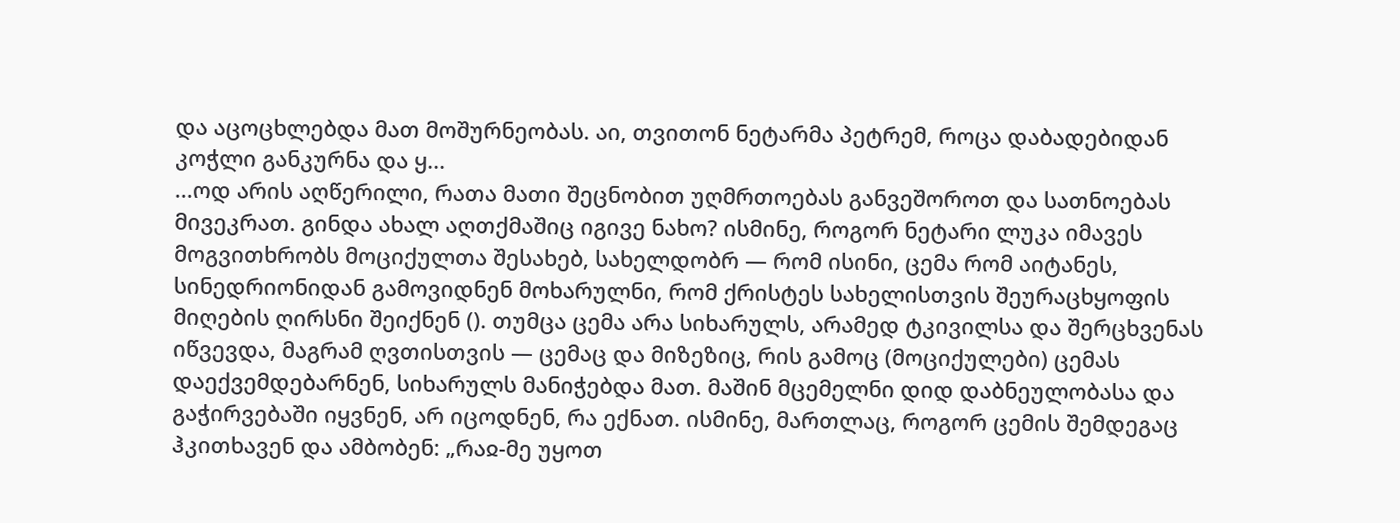და აცოცხლებდა მათ მოშურნეობას. აი, თვითონ ნეტარმა პეტრემ, როცა დაბადებიდან კოჭლი განკურნა და ყ...
...ოდ არის აღწერილი, რათა მათი შეცნობით უღმრთოებას განვეშოროთ და სათნოებას მივეკრათ. გინდა ახალ აღთქმაშიც იგივე ნახო? ისმინე, როგორ ნეტარი ლუკა იმავეს მოგვითხრობს მოციქულთა შესახებ, სახელდობრ — რომ ისინი, ცემა რომ აიტანეს, სინედრიონიდან გამოვიდნენ მოხარულნი, რომ ქრისტეს სახელისთვის შეურაცხყოფის მიღების ღირსნი შეიქნენ (). თუმცა ცემა არა სიხარულს, არამედ ტკივილსა და შერცხვენას იწვევდა, მაგრამ ღვთისთვის — ცემაც და მიზეზიც, რის გამოც (მოციქულები) ცემას დაექვემდებარნენ, სიხარულს მანიჭებდა მათ. მაშინ მცემელნი დიდ დაბნეულობასა და გაჭირვებაში იყვნენ, არ იცოდნენ, რა ექნათ. ისმინე, მართლაც, როგორ ცემის შემდეგაც ჰკითხავენ და ამბობენ: „რაჲ-მე უყოთ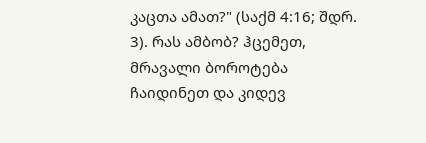კაცთა ამათ?" (საქმ 4:16; შდრ. 3). რას ამბობ? ჰცემეთ, მრავალი ბოროტება ჩაიდინეთ და კიდევ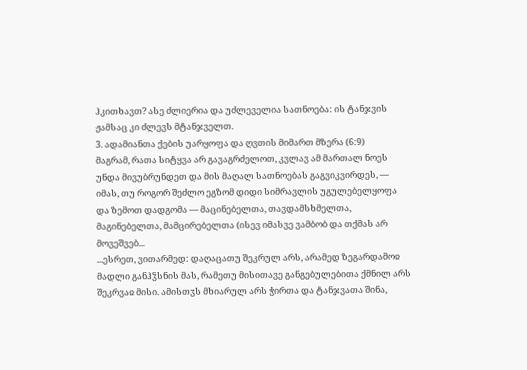ჰკითხავთ? ასე ძლიერია და უძლეველია სათნოება: ის ტანჯვის ჟამსაც კი ძლევს მტანჯველთ.
3. ადამიანთა ქების უარყოფა და ღვთის მიმართ მზერა (6:9)
მაგრამ, რათა სიტყვა არ გავაგრძელოთ, კვლავ ამ მართალ ნოეს უნდა მივუბრუნდეთ და მის მაღალ სათნოებას გაგვიკვირდეს, — იმას, თუ როგორ შეძლო ეგზომ დიდი სიმრავლის უგულებელყოფა და ზემოთ დადგომა — მაცინებელთა, თავდამსხმელთა, მაგინებელთა, მამცირებელთა (ისევ იმასვე ვამბობ და თქმას არ მოვეშვებ...
...ესრეთ, ვითარმედ: დაღაცათუ შეკრულ არს, არამედ ზეგარდამოჲ მადლი განჰჴსნის მას, რამეთუ მისითავე განგებულებითა ქმნილ არს შეკრვაჲ მისი. ამისთჳს მხიარულ არს ჭირთა და ტანჯვათა შინა,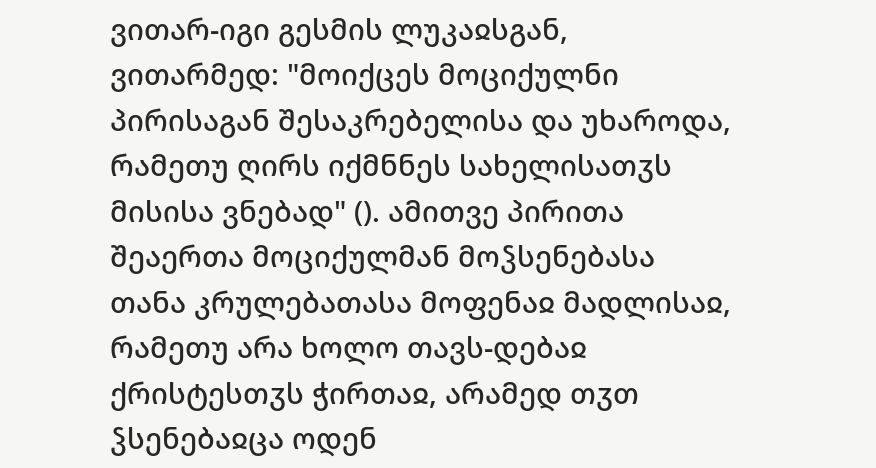ვითარ-იგი გესმის ლუკაჲსგან, ვითარმედ: "მოიქცეს მოციქულნი პირისაგან შესაკრებელისა და უხაროდა, რამეთუ ღირს იქმნნეს სახელისათჳს მისისა ვნებად" (). ამითვე პირითა შეაერთა მოციქულმან მოჴსენებასა თანა კრულებათასა მოფენაჲ მადლისაჲ, რამეთუ არა ხოლო თავს-დებაჲ ქრისტესთჳს ჭირთაჲ, არამედ თჳთ ჴსენებაჲცა ოდენ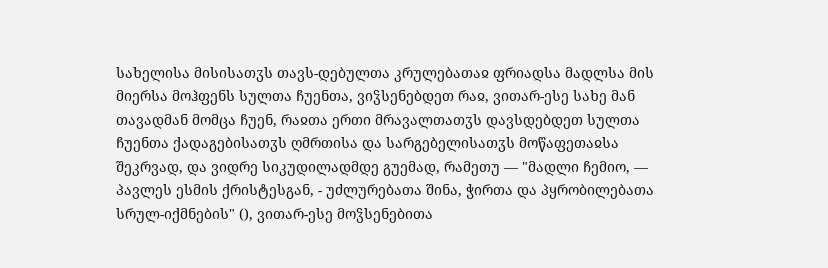სახელისა მისისათჳს თავს-დებულთა კრულებათაჲ ფრიადსა მადლსა მის მიერსა მოჰფენს სულთა ჩუენთა, ვიჴსენებდეთ რაჲ, ვითარ-ესე სახე მან თავადმან მომცა ჩუენ, რაჲთა ერთი მრავალთათჳს დავსდებდეთ სულთა ჩუენთა ქადაგებისათჳს ღმრთისა და სარგებელისათჳს მოწაფეთაჲსა შეკრვად, და ვიდრე სიკუდილადმდე გუემად, რამეთუ — "მადლი ჩემიო, — პავლეს ესმის ქრისტესგან, - უძლურებათა შინა, ჭირთა და პყრობილებათა სრულ-იქმნების" (), ვითარ-ესე მოჴსენებითა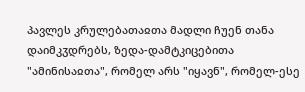პავლეს კრულებათაჲთა მადლი ჩუენ თანა დაიმკჳდრებს, ზედა-დამტკიცებითა "ამინისაჲთა", რომელ არს "იყავნ", რომელ-ესე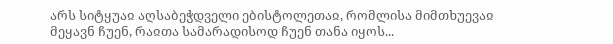არს სიტყუაჲ აღსაბეჭდველი ებისტოლეთაჲ, რომლისა მიმთხუევაჲ მეყავნ ჩუენ, რაჲთა სამარადისოდ ჩუენ თანა იყოს...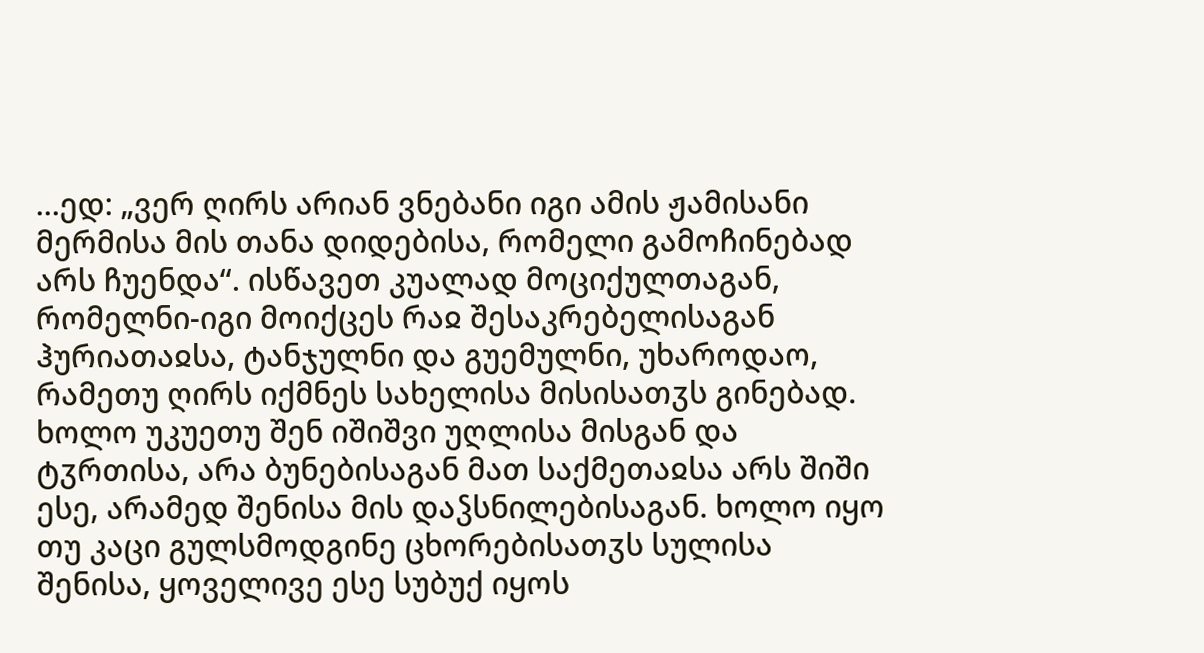...ედ: „ვერ ღირს არიან ვნებანი იგი ამის ჟამისანი მერმისა მის თანა დიდებისა, რომელი გამოჩინებად არს ჩუენდა“. ისწავეთ კუალად მოციქულთაგან, რომელნი-იგი მოიქცეს რაჲ შესაკრებელისაგან ჰურიათაჲსა, ტანჯულნი და გუემულნი, უხაროდაო, რამეთუ ღირს იქმნეს სახელისა მისისათჳს გინებად. ხოლო უკუეთუ შენ იშიშვი უღლისა მისგან და ტჳრთისა, არა ბუნებისაგან მათ საქმეთაჲსა არს შიში ესე, არამედ შენისა მის დაჴსნილებისაგან. ხოლო იყო თუ კაცი გულსმოდგინე ცხორებისათჳს სულისა შენისა, ყოველივე ესე სუბუქ იყოს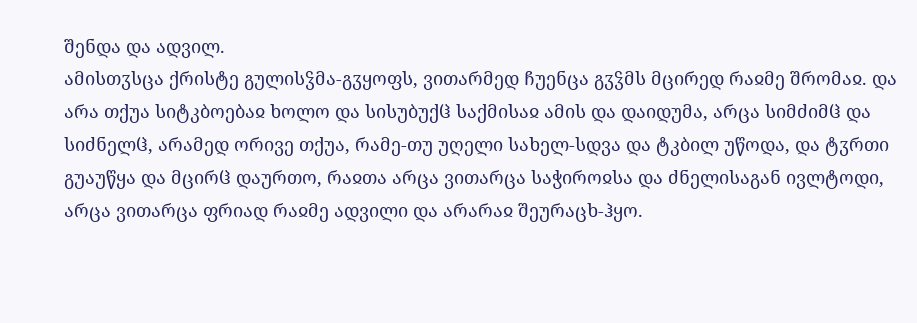შენდა და ადვილ.
ამისთჳსცა ქრისტე გულისჴმა-გჳყოფს, ვითარმედ ჩუენცა გჳჴმს მცირედ რაჲმე შრომაჲ. და არა თქუა სიტკბოებაჲ ხოლო და სისუბუქჱ საქმისაჲ ამის და დაიდუმა, არცა სიმძიმჱ და სიძნელჱ, არამედ ორივე თქუა, რამე-თუ უღელი სახელ-სდვა და ტკბილ უწოდა, და ტჳრთი გუაუწყა და მცირჱ დაურთო, რაჲთა არცა ვითარცა საჭიროჲსა და ძნელისაგან ივლტოდი, არცა ვითარცა ფრიად რაჲმე ადვილი და არარაჲ შეურაცხ-ჰყო.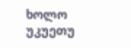ხოლო უკუეთუ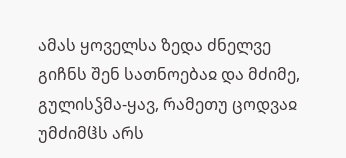ამას ყოველსა ზედა ძნელვე გიჩნს შენ სათნოებაჲ და მძიმე, გულისჴმა-ყავ, რამეთუ ცოდვაჲ უმძიმჱს არს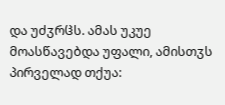და უძჳრჱს. ამას უკუე მოასწავებდა უფალი, ამისთჳს პირველად თქუა: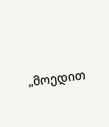„მოედით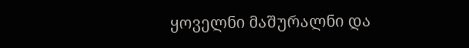ყოველნი მაშურალნი და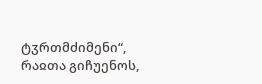ტჳრთმძიმენი“, რაჲთა გიჩუენოს,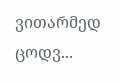ვითარმედ ცოდვ...